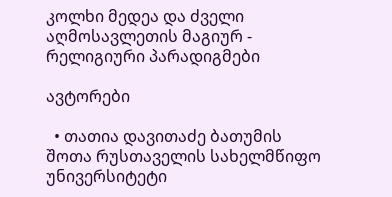კოლხი მედეა და ძველი აღმოსავლეთის მაგიურ - რელიგიური პარადიგმები

ავტორები

  • თათია დავითაძე ბათუმის შოთა რუსთაველის სახელმწიფო უნივერსიტეტი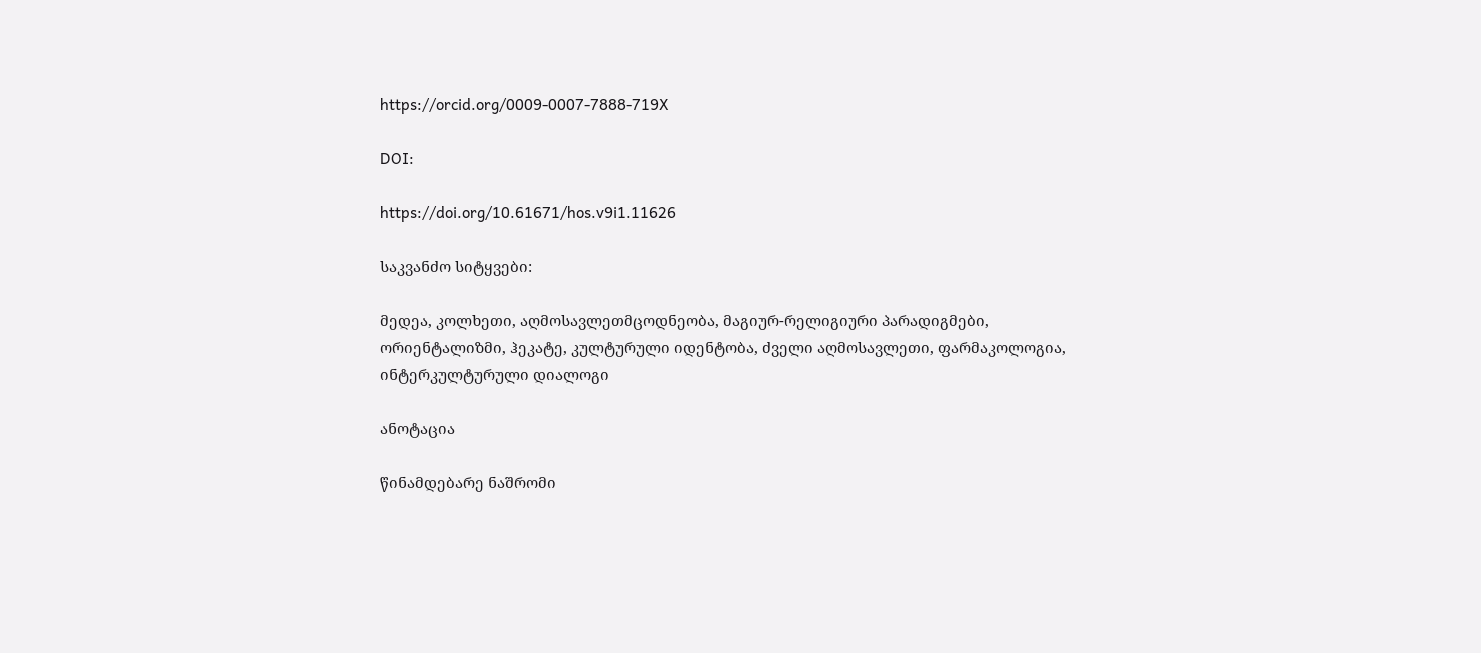https://orcid.org/0009-0007-7888-719X

DOI:

https://doi.org/10.61671/hos.v9i1.11626

საკვანძო სიტყვები:

მედეა, კოლხეთი, აღმოსავლეთმცოდნეობა, მაგიურ-რელიგიური პარადიგმები, ორიენტალიზმი, ჰეკატე, კულტურული იდენტობა, ძველი აღმოსავლეთი, ფარმაკოლოგია, ინტერკულტურული დიალოგი

ანოტაცია

წინამდებარე ნაშრომი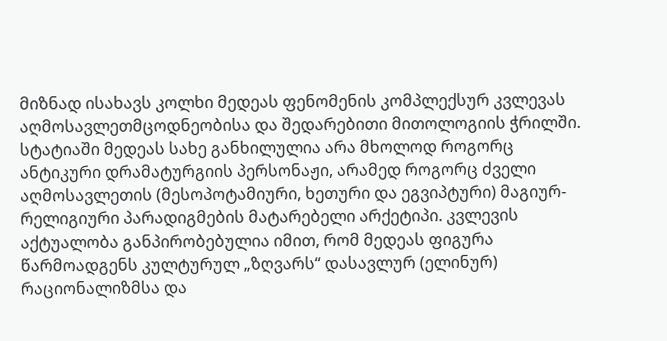მიზნად ისახავს კოლხი მედეას ფენომენის კომპლექსურ კვლევას აღმოსავლეთმცოდნეობისა და შედარებითი მითოლოგიის ჭრილში. სტატიაში მედეას სახე განხილულია არა მხოლოდ როგორც ანტიკური დრამატურგიის პერსონაჟი, არამედ როგორც ძველი აღმოსავლეთის (მესოპოტამიური, ხეთური და ეგვიპტური) მაგიურ-რელიგიური პარადიგმების მატარებელი არქეტიპი. კვლევის აქტუალობა განპირობებულია იმით, რომ მედეას ფიგურა წარმოადგენს კულტურულ „ზღვარს“ დასავლურ (ელინურ) რაციონალიზმსა და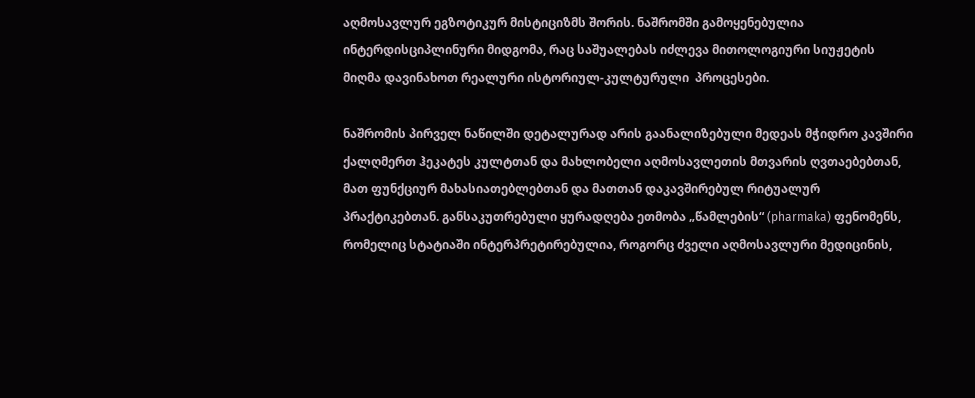აღმოსავლურ ეგზოტიკურ მისტიციზმს შორის. ნაშრომში გამოყენებულია ინტერდისციპლინური მიდგომა, რაც საშუალებას იძლევა მითოლოგიური სიუჟეტის მიღმა დავინახოთ რეალური ისტორიულ-კულტურული  პროცესები.

ნაშრომის პირველ ნაწილში დეტალურად არის გაანალიზებული მედეას მჭიდრო კავშირი ქალღმერთ ჰეკატეს კულტთან და მახლობელი აღმოსავლეთის მთვარის ღვთაებებთან, მათ ფუნქციურ მახასიათებლებთან და მათთან დაკავშირებულ რიტუალურ პრაქტიკებთან. განსაკუთრებული ყურადღება ეთმობა „წამლების“ (pharmaka) ფენომენს, რომელიც სტატიაში ინტერპრეტირებულია, როგორც ძველი აღმოსავლური მედიცინის,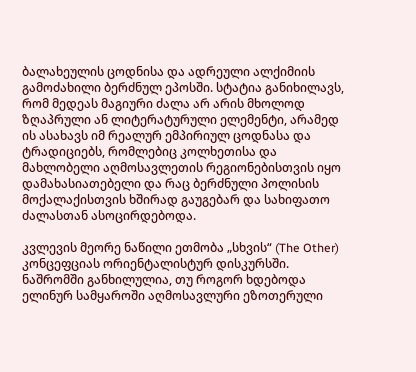ბალახეულის ცოდნისა და ადრეული ალქიმიის გამოძახილი ბერძნულ ეპოსში. სტატია განიხილავს, რომ მედეას მაგიური ძალა არ არის მხოლოდ ზღაპრული ან ლიტერატურული ელემენტი, არამედ ის ასახავს იმ რეალურ ემპირიულ ცოდნასა და ტრადიციებს, რომლებიც კოლხეთისა და მახლობელი აღმოსავლეთის რეგიონებისთვის იყო დამახასიათებელი და რაც ბერძნული პოლისის მოქალაქისთვის ხშირად გაუგებარ და სახიფათო ძალასთან ასოცირდებოდა.

კვლევის მეორე ნაწილი ეთმობა „სხვის“ (The Other) კონცეფციას ორიენტალისტურ დისკურსში. ნაშრომში განხილულია, თუ როგორ ხდებოდა ელინურ სამყაროში აღმოსავლური ეზოთერული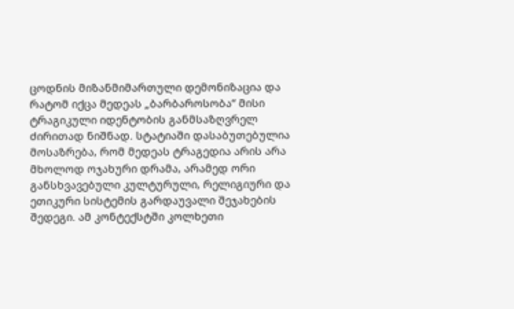ცოდნის მიზანმიმართული დემონიზაცია და რატომ იქცა მედეას „ბარბაროსობა“ მისი ტრაგიკული იდენტობის განმსაზღვრელ ძირითად ნიშნად. სტატიაში დასაბუთებულია მოსაზრება, რომ მედეას ტრაგედია არის არა მხოლოდ ოჯახური დრამა, არამედ ორი განსხვავებული კულტურული, რელიგიური და ეთიკური სისტემის გარდაუვალი შეჯახების შედეგი. ამ კონტექსტში კოლხეთი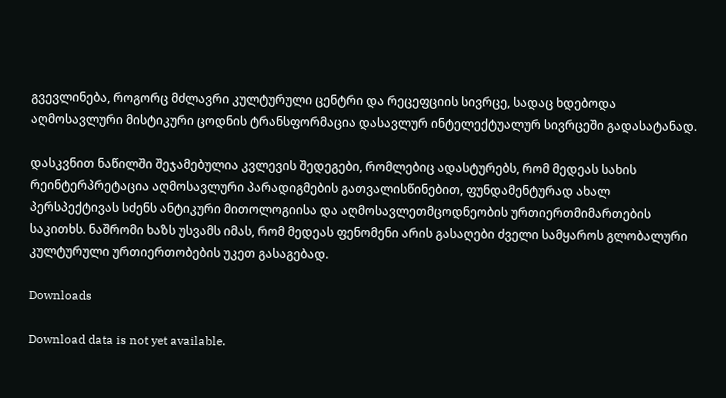გვევლინება, როგორც მძლავრი კულტურული ცენტრი და რეცეფციის სივრცე, სადაც ხდებოდა აღმოსავლური მისტიკური ცოდნის ტრანსფორმაცია დასავლურ ინტელექტუალურ სივრცეში გადასატანად.

დასკვნით ნაწილში შეჯამებულია კვლევის შედეგები, რომლებიც ადასტურებს, რომ მედეას სახის რეინტერპრეტაცია აღმოსავლური პარადიგმების გათვალისწინებით, ფუნდამენტურად ახალ პერსპექტივას სძენს ანტიკური მითოლოგიისა და აღმოსავლეთმცოდნეობის ურთიერთმიმართების საკითხს. ნაშრომი ხაზს უსვამს იმას, რომ მედეას ფენომენი არის გასაღები ძველი სამყაროს გლობალური კულტურული ურთიერთობების უკეთ გასაგებად.

Downloads

Download data is not yet available.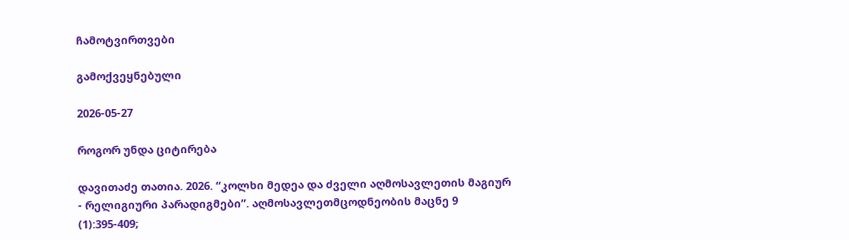ჩამოტვირთვები

გამოქვეყნებული

2026-05-27

როგორ უნდა ციტირება

დავითაძე თათია. 2026. “კოლხი მედეა და ძველი აღმოსავლეთის მაგიურ - რელიგიური პარადიგმები”. აღმოსავლეთმცოდნეობის მაცნე 9 (1):395-409;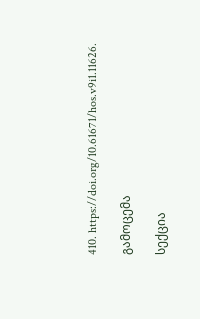410. https://doi.org/10.61671/hos.v9i1.11626.

გამოცემა

სექცია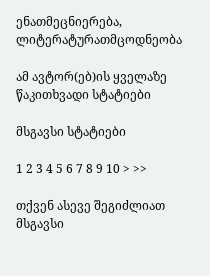ენათმეცნიერება, ლიტერატურათმცოდნეობა

ამ ავტორ(ებ)ის ყველაზე წაკითხვადი სტატიები

მსგავსი სტატიები

1 2 3 4 5 6 7 8 9 10 > >>

თქვენ ასევე შეგიძლიათ მსგავსი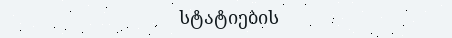სტატიების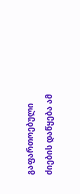გაფართოებული ძიების დაწყება ამ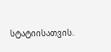სტატიისათვის.